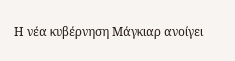Η νέα κυβέρνηση Μάγκιαρ ανοίγει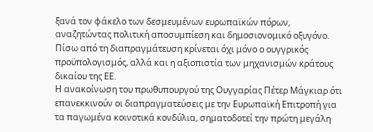ξανά τον φάκελο των δεσμευμένων ευρωπαϊκών πόρων, αναζητώντας πολιτική αποσυμπίεση και δημοσιονομικό οξυγόνο. Πίσω από τη διαπραγμάτευση κρίνεται όχι μόνο ο ουγγρικός προϋπολογισμός, αλλά και η αξιοπιστία των μηχανισμών κράτους δικαίου της ΕΕ.
Η ανακοίνωση του πρωθυπουργού της Ουγγαρίας Πέτερ Μάγκιαρ ότι επανεκκινούν οι διαπραγματεύσεις με την Ευρωπαϊκή Επιτροπή για τα παγωμένα κοινοτικά κονδύλια, σηματοδοτεί την πρώτη μεγάλη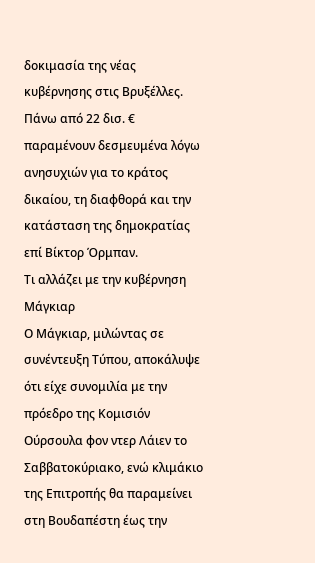δοκιμασία της νέας κυβέρνησης στις Βρυξέλλες. Πάνω από 22 δισ. € παραμένουν δεσμευμένα λόγω ανησυχιών για το κράτος δικαίου, τη διαφθορά και την κατάσταση της δημοκρατίας επί Βίκτορ Όρμπαν.
Τι αλλάζει με την κυβέρνηση Μάγκιαρ
Ο Μάγκιαρ, μιλώντας σε συνέντευξη Τύπου, αποκάλυψε ότι είχε συνομιλία με την πρόεδρο της Κομισιόν Ούρσουλα φον ντερ Λάιεν το Σαββατοκύριακο, ενώ κλιμάκιο της Επιτροπής θα παραμείνει στη Βουδαπέστη έως την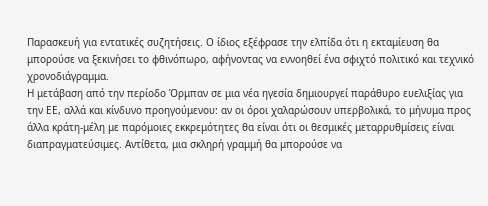Παρασκευή για εντατικές συζητήσεις. Ο ίδιος εξέφρασε την ελπίδα ότι η εκταμίευση θα μπορούσε να ξεκινήσει το φθινόπωρο, αφήνοντας να εννοηθεί ένα σφιχτό πολιτικό και τεχνικό χρονοδιάγραμμα.
Η μετάβαση από την περίοδο Όρμπαν σε μια νέα ηγεσία δημιουργεί παράθυρο ευελιξίας για την ΕΕ, αλλά και κίνδυνο προηγούμενου: αν οι όροι χαλαρώσουν υπερβολικά, το μήνυμα προς άλλα κράτη-μέλη με παρόμοιες εκκρεμότητες θα είναι ότι οι θεσμικές μεταρρυθμίσεις είναι διαπραγματεύσιμες. Αντίθετα, μια σκληρή γραμμή θα μπορούσε να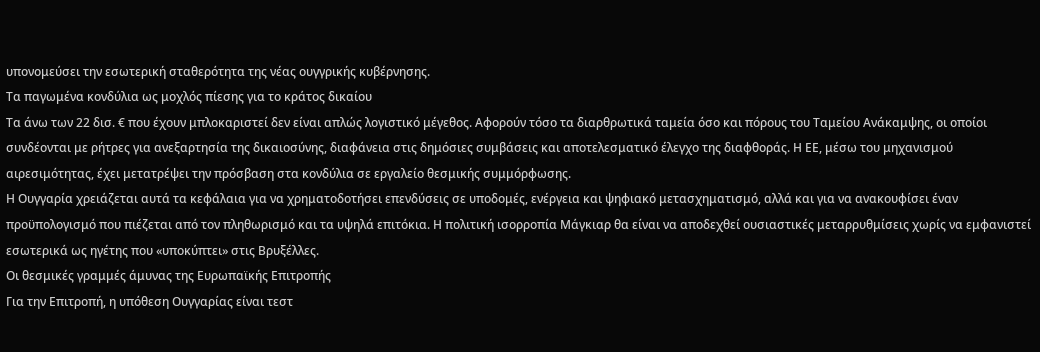υπονομεύσει την εσωτερική σταθερότητα της νέας ουγγρικής κυβέρνησης.
Τα παγωμένα κονδύλια ως μοχλός πίεσης για το κράτος δικαίου
Τα άνω των 22 δισ. € που έχουν μπλοκαριστεί δεν είναι απλώς λογιστικό μέγεθος. Αφορούν τόσο τα διαρθρωτικά ταμεία όσο και πόρους του Ταμείου Ανάκαμψης, οι οποίοι συνδέονται με ρήτρες για ανεξαρτησία της δικαιοσύνης, διαφάνεια στις δημόσιες συμβάσεις και αποτελεσματικό έλεγχο της διαφθοράς. Η ΕΕ, μέσω του μηχανισμού αιρεσιμότητας, έχει μετατρέψει την πρόσβαση στα κονδύλια σε εργαλείο θεσμικής συμμόρφωσης.
Η Ουγγαρία χρειάζεται αυτά τα κεφάλαια για να χρηματοδοτήσει επενδύσεις σε υποδομές, ενέργεια και ψηφιακό μετασχηματισμό, αλλά και για να ανακουφίσει έναν προϋπολογισμό που πιέζεται από τον πληθωρισμό και τα υψηλά επιτόκια. Η πολιτική ισορροπία Μάγκιαρ θα είναι να αποδεχθεί ουσιαστικές μεταρρυθμίσεις χωρίς να εμφανιστεί εσωτερικά ως ηγέτης που «υποκύπτει» στις Βρυξέλλες.
Οι θεσμικές γραμμές άμυνας της Ευρωπαϊκής Επιτροπής
Για την Επιτροπή, η υπόθεση Ουγγαρίας είναι τεστ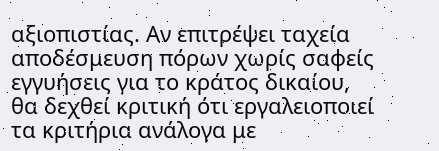αξιοπιστίας. Αν επιτρέψει ταχεία αποδέσμευση πόρων χωρίς σαφείς εγγυήσεις για το κράτος δικαίου, θα δεχθεί κριτική ότι εργαλειοποιεί τα κριτήρια ανάλογα με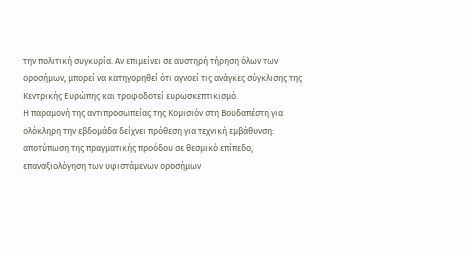την πολιτική συγκυρία. Αν επιμείνει σε αυστηρή τήρηση όλων των οροσήμων, μπορεί να κατηγορηθεί ότι αγνοεί τις ανάγκες σύγκλισης της Κεντρικής Ευρώπης και τροφοδοτεί ευρωσκεπτικισμό.
Η παραμονή της αντιπροσωπείας της Κομισιόν στη Βουδαπέστη για ολόκληρη την εβδομάδα δείχνει πρόθεση για τεχνική εμβάθυνση: αποτύπωση της πραγματικής προόδου σε θεσμικό επίπεδο, επαναξιολόγηση των υφιστάμενων οροσήμων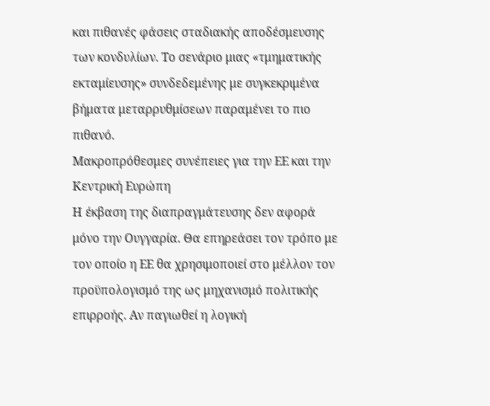και πιθανές φάσεις σταδιακής αποδέσμευσης των κονδυλίων. Το σενάριο μιας «τμηματικής εκταμίευσης» συνδεδεμένης με συγκεκριμένα βήματα μεταρρυθμίσεων παραμένει το πιο πιθανό.
Μακροπρόθεσμες συνέπειες για την ΕΕ και την Κεντρική Ευρώπη
Η έκβαση της διαπραγμάτευσης δεν αφορά μόνο την Ουγγαρία. Θα επηρεάσει τον τρόπο με τον οποίο η ΕΕ θα χρησιμοποιεί στο μέλλον τον προϋπολογισμό της ως μηχανισμό πολιτικής επιρροής. Αν παγιωθεί η λογική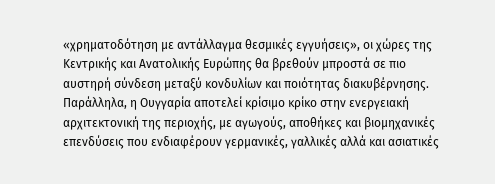«χρηματοδότηση με αντάλλαγμα θεσμικές εγγυήσεις», οι χώρες της Κεντρικής και Ανατολικής Ευρώπης θα βρεθούν μπροστά σε πιο αυστηρή σύνδεση μεταξύ κονδυλίων και ποιότητας διακυβέρνησης.
Παράλληλα, η Ουγγαρία αποτελεί κρίσιμο κρίκο στην ενεργειακή αρχιτεκτονική της περιοχής, με αγωγούς, αποθήκες και βιομηχανικές επενδύσεις που ενδιαφέρουν γερμανικές, γαλλικές αλλά και ασιατικές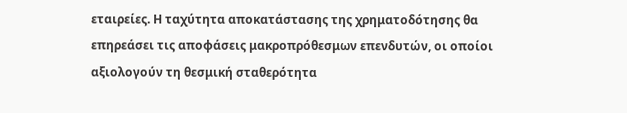εταιρείες. Η ταχύτητα αποκατάστασης της χρηματοδότησης θα επηρεάσει τις αποφάσεις μακροπρόθεσμων επενδυτών, οι οποίοι αξιολογούν τη θεσμική σταθερότητα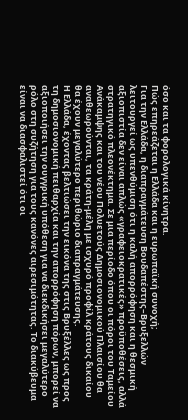όσο και τα φορολογικά κίνητρα.
Πώς επηρεάζεται η Ελλάδα και η ευρωπαϊκή συνοχή;
Για την Ελλάδα, η διαπραγμάτευση Βουδαπέστης–Βρυξελλών λειτουργεί ως υπενθύμιση ότι η καλή απορρόφηση και η θεσμική αξιοπιστία δεν είναι απλώς «γραφειοκρατικές» προϋποθέσεις, αλλά στρατηγικό πλεονέκτημα. Σε μια περίοδο όπου οι πόροι του Ταμείου Ανάκαμψης και του νέου Πολυετούς Δημοσιονομικού Πλαισίου θα αναθεωρούνται, τα κράτη-μέλη με ισχυρό προφίλ κράτους δικαίου θα έχουν μεγαλύτερο περιθώριο διαπραγμάτευσης.
Η Ελλάδα, έχοντας βελτιώσει την εικόνα της στις Βρυξέλλες ως προς τη δημοσιονομική πειθαρχία και την απορρόφηση πόρων, μπορεί να αξιοποιήσει την ουγγρική υπόθεση για να διεκδικήσει μεγαλύτερο ρόλο στη συζήτηση για τους κανόνες αιρεσιμότητας. Το διακύβευμα είναι να διασφαλιστεί ότι οι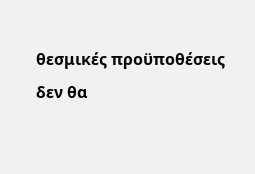θεσμικές προϋποθέσεις δεν θα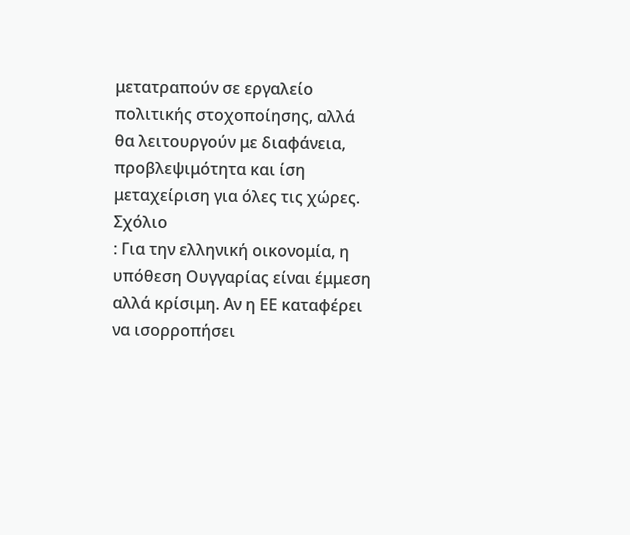μετατραπούν σε εργαλείο πολιτικής στοχοποίησης, αλλά θα λειτουργούν με διαφάνεια, προβλεψιμότητα και ίση μεταχείριση για όλες τις χώρες.
Σχόλιο
: Για την ελληνική οικονομία, η υπόθεση Ουγγαρίας είναι έμμεση αλλά κρίσιμη. Αν η ΕΕ καταφέρει να ισορροπήσει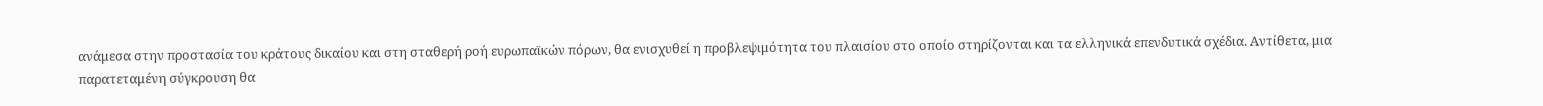ανάμεσα στην προστασία του κράτους δικαίου και στη σταθερή ροή ευρωπαϊκών πόρων, θα ενισχυθεί η προβλεψιμότητα του πλαισίου στο οποίο στηρίζονται και τα ελληνικά επενδυτικά σχέδια. Αντίθετα, μια παρατεταμένη σύγκρουση θα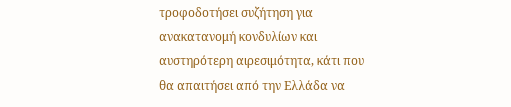τροφοδοτήσει συζήτηση για ανακατανομή κονδυλίων και αυστηρότερη αιρεσιμότητα, κάτι που θα απαιτήσει από την Ελλάδα να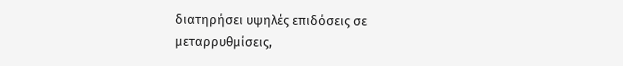διατηρήσει υψηλές επιδόσεις σε μεταρρυθμίσεις,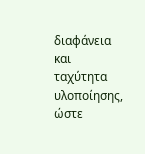διαφάνεια και ταχύτητα υλοποίησης, ώστε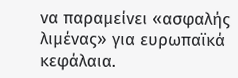να παραμείνει «ασφαλής λιμένας» για ευρωπαϊκά κεφάλαια.